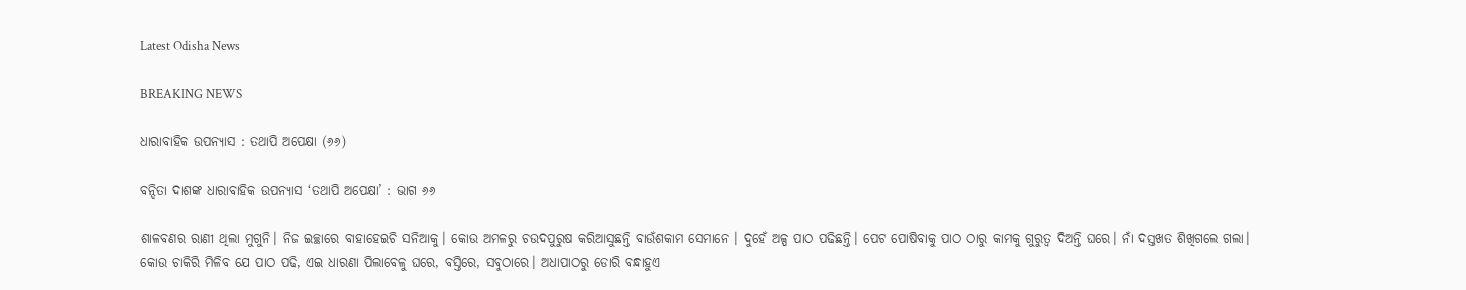Latest Odisha News

BREAKING NEWS

ଧାରାବାହିକ ଉପନ୍ୟାସ : ତଥାପି ଅପେକ୍ଷା (୬୬)

ବନ୍ଦିତା ଦାଶଙ୍କ ଧାରାବାହିକ ଉପନ୍ୟାସ ‘ତଥାପି ଅପେକ୍ଷା’ : ଭାଗ ୬୬

ଶାଳବଣର ରାଣୀ ଥିଲା ମୁଗୁନି। ନିଜ ଇଚ୍ଛାରେ ବାହାହେଇଚି ସନିଆକୁ। କୋଉ ଅମଳରୁ ଚଉଦପୁରୁଷ କରିଆସୁଛନ୍ତି ବାଉଁଶକାମ ସେମାନେ । ଦୁହେଁ ଅଳ୍ପ ପାଠ ପଢିଛନ୍ତି। ପେଟ ପୋଷିବାକୁ ପାଠ ଠାରୁ କାମକୁ ଗୁରୁତ୍ବ ଦିଅନ୍ତି ଘରେ। ନାଁ ଦସ୍ତଖତ ଶିଖିଗଲେ ଗଲା। କୋଉ ଚାକିରି ମିଳିବ ଯେ ପାଠ ପଢି, ଏଇ ଧାରଣା ପିଲାବେଳୁ ଘରେ, ବସ୍ତିରେ, ସବୁଠାରେ। ଅଧାପାଠରୁ ଡୋରି ବନ୍ଧାହୁଏ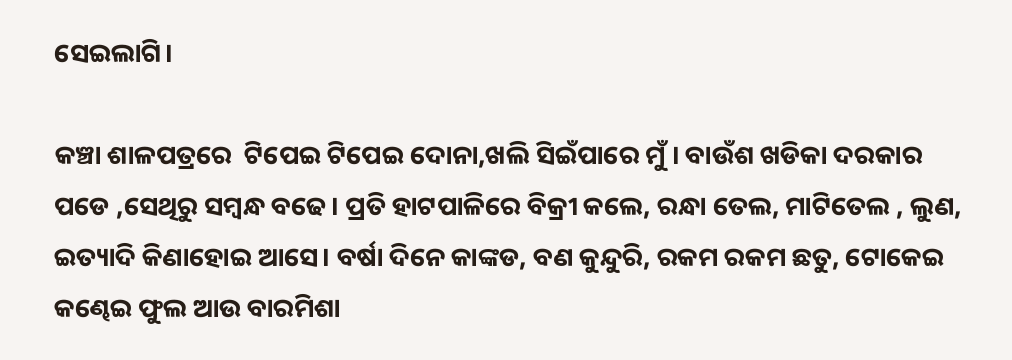ସେଇଲାଗି।

କଞ୍ଚା ଶାଳପତ୍ରରେ  ଟିପେଇ ଟିପେଇ ଦୋନା,ଖଲି ସିଇଁପାରେ ମୁଁ । ବାଉଁଶ ଖଡିକା ଦରକାର ପଡେ ,ସେଥିରୁ ସମ୍ବନ୍ଧ ବଢେ। ପ୍ରତି ହାଟପାଳିରେ ବିକ୍ରୀ କଲେ, ରନ୍ଧା ତେଲ, ମାଟିତେଲ , ଲୁଣ, ଇତ୍ୟାଦି କିଣାହୋଇ ଆସେ। ବର୍ଷା ଦିନେ କାଙ୍କଡ, ବଣ କୁନ୍ଦୁରି, ରକମ ରକମ ଛତୁ, ଟୋକେଇ କଣ୍ଢେଇ ଫୁଲ ଆଉ ବାରମିଶା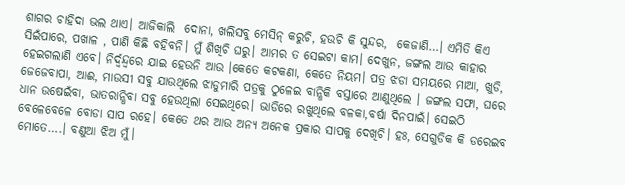ଶାଗର ଚାହିଦା ଭଲ ଥାଏ। ଆଜିକାଲି  ଦୋନା, ଖଲିସବୁ ମେସିନ୍ କରୁଚି, ହଉଚି କି ସୁନ୍ଦର,  କେଜାଣି…। ଏମିତି କିଏ ସିଇଁପାରେ, ପଖାଳ , ପାଣି କିଛି ବହିବନି। ମୁଁ ଶିଖିଚି ଘରୁ। ଆମର ତ ସେଇଟା କାମ। ଦେଖୁନ, ଜଙ୍ଗଲ ଆଉ କାହାର ହେଇଗଲାଣି ଏବେ। ନିର୍ଦ୍ବନ୍ଦ୍ବରେ ଯାଇ ହେଉନି ଆଉ ।କେତେ କଟକଣା, କେତେ ନିୟମ। ପତ୍ର ଝଡା ସମୟରେ ମାଆ, ଖୁଡି, ଜେଜେବାପା, ଆଈ, ମାଉସୀ ସବୁ ଯାଉଥିଲେ ଝାଡୁମାରି ପତ୍ରକୁ ଠୁଳେଇ ବାନ୍ଧିକି ବସ୍ତାରେ ଆଣୁଥିଲେ । ଜଙ୍ଗଲ ସଫା, ଘରେ ଧାନ ଉଷେଇଁବା, ଭାତରାନ୍ଧିବା ସବୁ ହେଉଥିଲା ସେଇଥିରେ। ଭାଡିରେ ରଖୁଥିଲେ ବଳକା,ବର୍ଷା ଦିନପାଇଁ। ସେଇଠି ବେଳେବେଳେ ବୋଡା ସାପ ରହେ। କେତେ ଥର ଆଉ ଅନ୍ୟ ଅନେକ ପ୍ରକାର ସାପକୁ ଦେଖିଚି। ହଃ, ସେଗୁଡିକ କି ଡରେଇବ ମୋତେ….। ବଣୁଆ ଝିଅ ମୁଁ।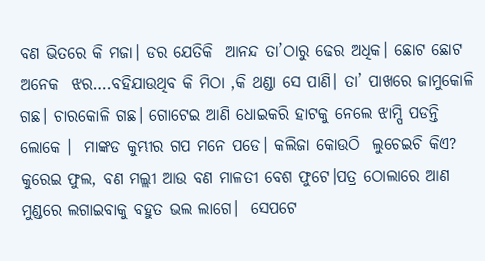ବଣ ଭିତରେ କି ମଜା। ଡର ଯେତିକି  ଆନନ୍ଦ ତା’ଠାରୁ ଢେର ଅଧିକ। ଛୋଟ ଛୋଟ ଅନେକ  ଝର….ବହିଯାଉଥିବ କି ମିଠା ,କି ଥଣ୍ଡା ସେ ପାଣି। ତା’ ପାଖରେ ଜାମୁକୋଳି ଗଛ। ଚାରକୋଳି ଗଛ। ଗୋଟେଇ ଆଣି ଧୋଇକରି ହାଟକୁ ନେଲେ ଝାମ୍ପି ପଡନ୍ତି ଲୋକେ ।  ମାଙ୍କଡ କୁମ୍ଭୀର ଗପ ମନେ ପଡେ। କଲିଜା କୋଉଠି  ଲୁଚେଇଚି କିଏ? କୁରେଇ ଫୁଲ, ବଣ ମଲ୍ଲୀ ଆଉ ବଣ ମାଳତୀ ବେଶ ଫୁଟେ।ପତ୍ର ଠୋଲାରେ ଆଣ ମୁଣ୍ଡରେ ଲଗାଇବାକୁ ବହୁତ ଭଲ ଲାଗେ।  ସେପଟେ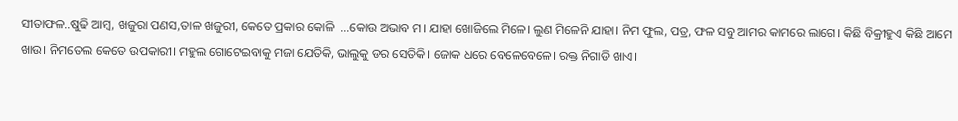ସୀତାଫଳ..ଷୁଢି ଆମ୍ବ, ଖଜୁରା ପଣସ,ତାଳ ଖଜୁରୀ, କେତେ ପ୍ରକାର କୋଳି  …କୋଉ ଅଭାବ ମ। ଯାହା ଖୋଜିଲେ ମିଳେ। ଲୁଣ ମିଳେନି ଯାହା। ନିମ ଫୁଲ, ପତ୍ର, ଫଳ ସବୁ ଆମର କାମରେ ଲାଗେ। କିଛି ବିକ୍ରୀହୁଏ କିଛି ଆମେ ଖାଉ। ନିମତେଲ କେତେ ଉପକାରୀ। ମହୁଲ ଗୋଟେଇବାକୁ ମଜା ଯେତିକି, ଭାଲୁକୁ ଡର ସେତିକି। ଜୋକ ଧରେ ବେଳେବେଳେ। ରକ୍ତ ନିଗାଡି ଖାଏ।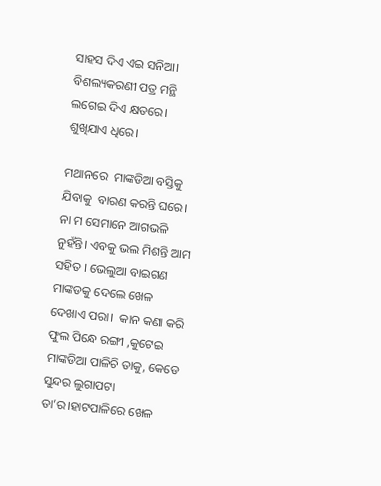ସାହସ ଦିଏ ଏଇ ସନିଆ।  ବିଶଲ୍ୟକରଣୀ ପତ୍ର ମନ୍ଥି ଲଗେଇ ଦିଏ କ୍ଷତରେ। ଶୁଖିଯାଏ ଧିରେ।

ମଥାନରେ  ମାଙ୍କଡିଆ ବସ୍ତିକୁ  ଯିବାକୁ  ବାରଣ କରନ୍ତି ଘରେ। ନା ମ ସେମାନେ ଆଗଭଳି ନୁହଁନ୍ତି। ଏବକୁ ଭଲ ମିଶନ୍ତି ଆମ ସହିତ । ଭେଲୁଆ ବାଇଗଣ ମାଙ୍କଡକୁ ଦେଲେ ଖେଳ ଦେଖାଏ ପରା।  କାନ କଣା କରି ଫୁଲ ପିନ୍ଧେ ରଙ୍ଗୀ ,କୁଟେଇ ମାଙ୍କଡିଆ ପାଳିଚି ତାକୁ, କେଡେ ସୁନ୍ଦର ଲୁଗାପଟା ତା’ର।ହାଟପାଳିରେ ଖେଳ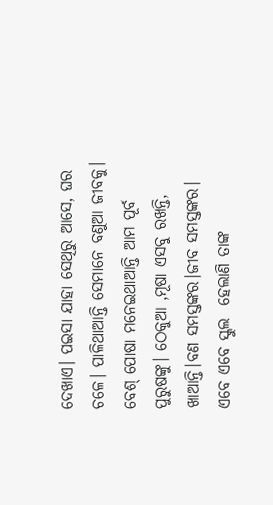ଦେଖାଏ। ପଇସା ଯାହା ସେଥିରୁ ଆସେ, ଘର ଚଳେ। ପାଳିଥାଆନ୍ତି ସେମାନେ ବଣୁଆ ଜୀବକୁ। ବେଶ୍ ପୋଷା ମନେଇଥାଆନ୍ତି ଆମ ପୂର୍ବ ପୁରୁଷଙ୍କୁ। ଠେକୁଆ ,ମୂଷା ଏସବୁ ରଖନ୍ତି, ଖାଆନ୍ତି।ବଣ ସମସ୍ତଙ୍କର।ଜୀବ ସମସ୍ତଙ୍କର। ଏବେ ଏବେ ସ୍କୁଲ  ହେଲାଣି ତାଙ୍କ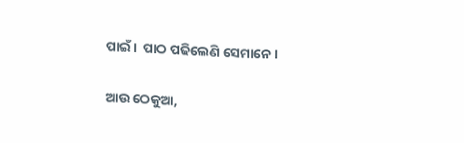ପାଇଁ।  ପାଠ ପଢିଲେଣି ସେମାନେ।

ଆଉ ଠେକୁଆ,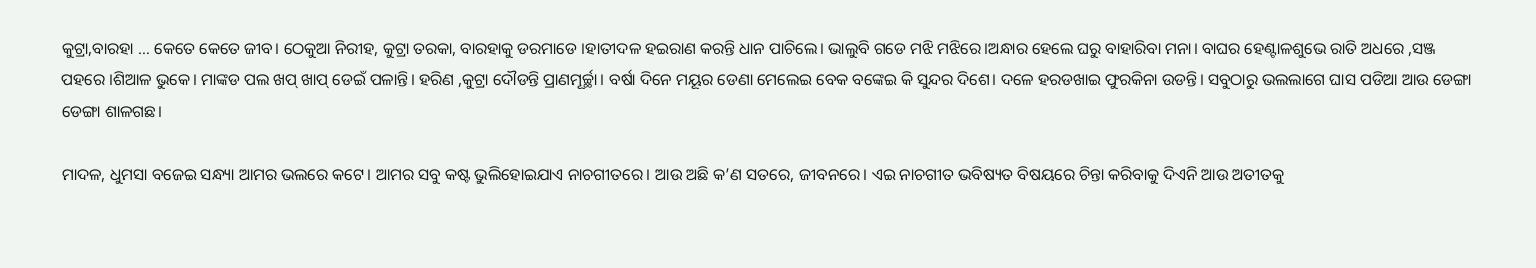କୁଟ୍ରା,ବାରହା … କେତେ କେତେ ଜୀବ। ଠେକୁଆ ନିରୀହ, କୁଟ୍ରା ତରକା, ବାରହାକୁ ଡରମାଡେ ।ହାତୀଦଳ ହଇରାଣ କରନ୍ତି ଧାନ ପାଚିଲେ। ଭାଲୁବି ଗଡେ ମଝି ମଝିରେ।ଅନ୍ଧାର ହେଲେ ଘରୁ ବାହାରିବା ମନା। ବାଘର ହେଣ୍ଟାଳଶୁଭେ ରାତି ଅଧରେ ,ସଞ୍ଜ ପହରେ ।ଶିଆଳ ଭୁକେ। ମାଙ୍କଡ ପଲ ଖପ୍ ଖାପ୍ ଡେଇଁ ପଳାନ୍ତି। ହରିଣ ,କୁଟ୍ରା ଦୌଡନ୍ତି ପ୍ରାଣମୂର୍ଚ୍ଛା। ବର୍ଷା ଦିନେ ମୟୂର ଡେଣା ମେଲେଇ ବେକ ବଙ୍କେଇ କି ସୁନ୍ଦର ଦିଶେ। ଦଳେ ହରଡଖାଇ ଫୁରକିନା ଉଡନ୍ତି। ସବୁଠାରୁ ଭଲଲାଗେ ଘାସ ପଡିଆ ଆଉ ଡେଙ୍ଗା ଡେଙ୍ଗା ଶାଳଗଛ।

ମାଦଳ, ଧୁମସା ବଜେଇ ସନ୍ଧ୍ୟା ଆମର ଭଲରେ କଟେ। ଆମର ସବୁ କଷ୍ଟ ଭୁଲିହୋଇଯାଏ ନାଚଗୀତରେ। ଆଉ ଅଛି କ’ଣ ସତରେ, ଜୀବନରେ। ଏଇ ନାଚଗୀତ ଭବିଷ୍ୟତ ବିଷୟରେ ଚିନ୍ତା କରିବାକୁ ଦିଏନି ଆଉ ଅତୀତକୁ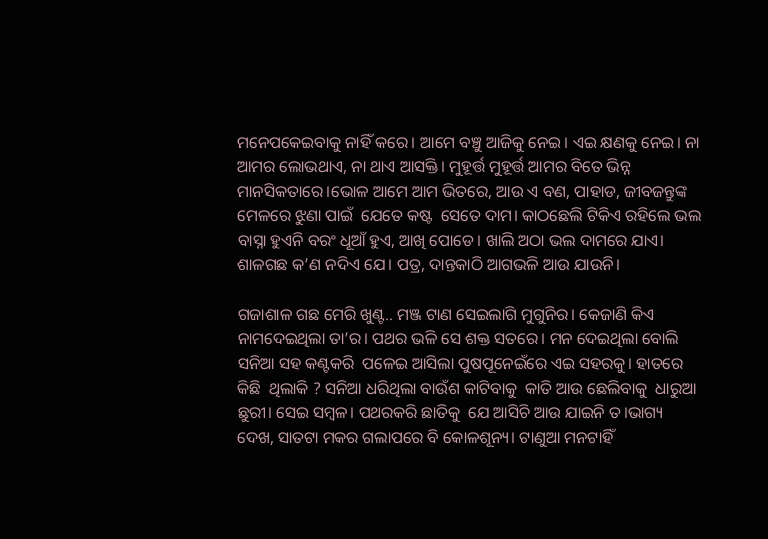ମନେପକେଇବାକୁ ନାହିଁ କରେ। ଆମେ ବଞ୍ଚୁ ଆଜିକୁ ନେଇ। ଏଇ କ୍ଷଣକୁ ନେଇ। ନା ଆମର ଲୋଭଥାଏ, ନା ଥାଏ ଆସକ୍ତି। ମୁହୂର୍ତ୍ତ ମୁହୂର୍ତ୍ତ ଆମର ବିତେ ଭିନ୍ନ ମାନସିକତାରେ।ଭୋଳ ଆମେ ଆମ ଭିତରେ, ଆଉ ଏ ବଣ, ପାହାଡ, ଜୀବଜନ୍ତୁଙ୍କ ମେଳରେ ଝୁଣା ପାଇଁ  ଯେତେ କଷ୍ଟ  ସେତେ ଦାମ। କାଠଛେଲି ଟିକିଏ ରହିଲେ ଭଲ ବାସ୍ନା ହୁଏନି ବରଂ ଧୂଆଁ ହୁଏ, ଆଖି ପୋଡେ। ଖାଲି ଅଠା ଭଲ ଦାମରେ ଯାଏ।  ଶାଳଗଛ କ’ଣ ନଦିଏ ଯେ। ପତ୍ର, ଦାନ୍ତକାଠି ଆଗଭଳି ଆଉ ଯାଉନି।

ଗଜାଶାଳ ଗଛ ମେରି ଖୁଣ୍ଟ.. ମଞ୍ଜ ଟାଣ ସେଇଲାଗି ମୁଗୁନିର। କେଜାଣି କିଏ ନାମଦେଇଥିଲା ତା’ର। ପଥର ଭଳି ସେ ଶକ୍ତ ସତରେ। ମନ ଦେଇଥିଲା ବୋଲି  ସନିଆ ସହ କଣ୍ଟକରି  ପଳେଇ ଆସିଲା ପୁଷପୂନେଇଁରେ ଏଇ ସହରକୁ। ହାତରେ କିଛି  ଥିଲାକି ? ସନିଆ ଧରିଥିଲା ବାଉଁଶ କାଟିବାକୁ  କାତି ଆଉ ଛେଲିବାକୁ  ଧାରୁଆ ଛୁରୀ। ସେଇ ସମ୍ବଳ। ପଥରକରି ଛାତିକୁ  ଯେ ଆସିଚି ଆଉ ଯାଇନି ତ।ଭାଗ୍ୟ ଦେଖ, ସାତଟା ମକର ଗଲାପରେ ବି କୋଳଶୂନ୍ୟ। ଟାଣୁଆ ମନଟାହିଁ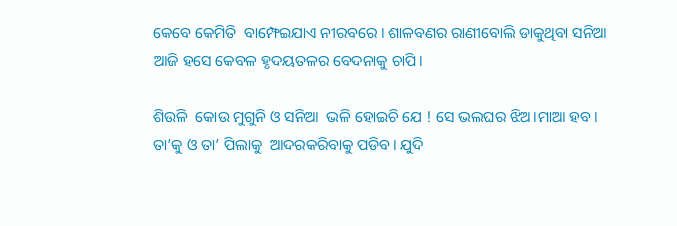କେବେ କେମିତି  ବାମ୍ଫେଇଯାଏ ନୀରବରେ । ଶାଳବଣର ରାଣୀବୋଲି ଡାକୁଥିବା ସନିଆ  ଆଜି ହସେ କେବଳ ହୃଦୟତଳର ବେଦନାକୁ ଚାପି।

ଶିଉଳି  କୋଉ ମୁଗୁନି ଓ ସନିଆ  ଭଳି ହୋଇଚି ଯେ ! ସେ ଭଲଘର ଝିଅ।ମାଆ ହବ। ତା’କୁ ଓ ତା’ ପିଲାକୁ  ଆଦରକରିବାକୁ ପଡିବ। ଯୁଦି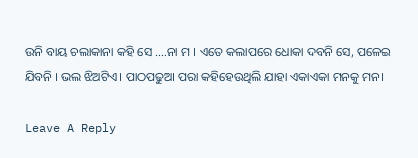ଉନି ବାୟ ଚଲାକାନା କହି ସେ ….ନା ମ । ଏତେ କଲାପରେ ଧୋକା ଦବନି ସେ, ପଳେଇ ଯିବନି । ଭଲ ଝିଅଟିଏ। ପାଠପଢୁଆ ପରା କହିହେଉଥିଲି ଯାହା ଏକାଏକା ମନକୁ ମନ।

Leave A Reply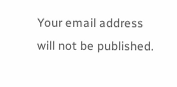Your email address will not be published.